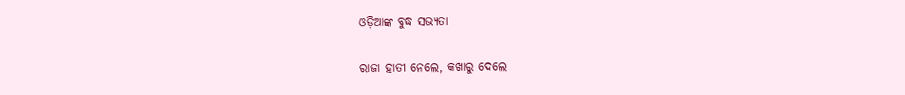ଓଡ଼ିଆଙ୍କ ବୁଦ୍ଧ ସଭ୍ୟତା

ରାଜା ହାତୀ ନେଲେ, କଖାରୁ ଦେଲେ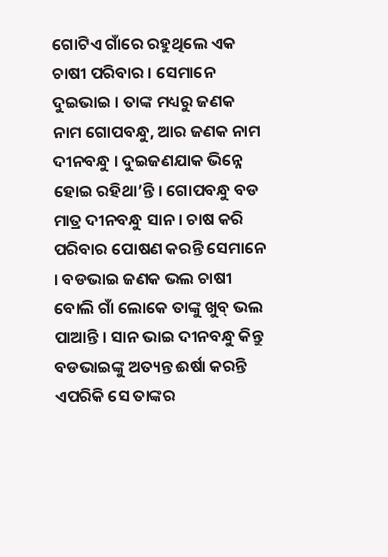ଗୋଟିଏ ଗାଁରେ ରହୁଥିଲେ ଏକ ଚାଷୀ ପରିବାର । ସେମାନେ ଦୁଇଭାଇ । ତାଙ୍କ ମଧ୍ୟରୁ ଜଣକ ନାମ ଗୋପବନ୍ଧୁ, ଆର ଜଣକ ନାମ ଦୀନବନ୍ଧୁ । ଦୁଇଜଣଯାକ ଭିନ୍ନେ ହୋଇ ରହିଥା’ନ୍ତି । ଗୋପବନ୍ଧୁ ବଡ ମାତ୍ର ଦୀନବନ୍ଧୁ ସାନ । ଚାଷ କରି ପରିବାର ପୋଷଣ କରନ୍ତି ସେମାନେ । ବଡଭାଇ ଜଣକ ଭଲ ଚାଷୀ ବୋଲି ଗାଁ ଲୋକେ ତାଙ୍କୁ ଖୁବ୍ ଭଲ ପାଆନ୍ତି । ସାନ ଭାଇ ଦୀନବନ୍ଧୁ କିନ୍ତୁ ବଡଭାଇଙ୍କୁ ଅତ୍ୟନ୍ତ ଈର୍ଷା କରନ୍ତି ଏପରିକି ସେ ତାଙ୍କର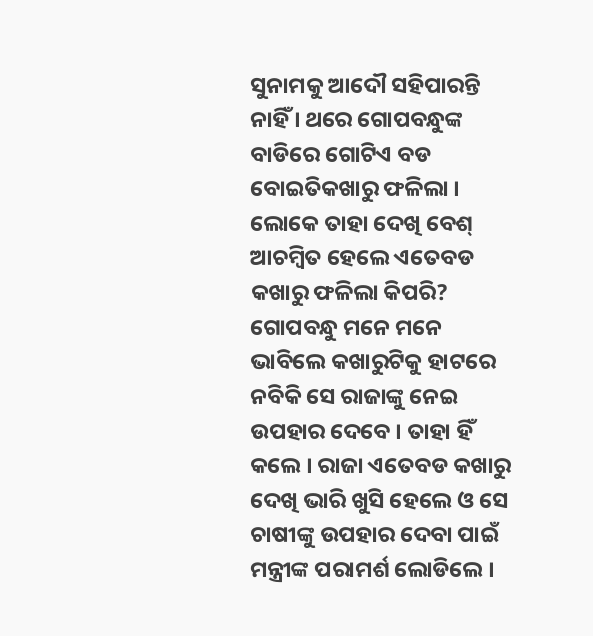ସୁନାମକୁ ଆଦୌ ସହିପାରନ୍ତି ନାହିଁ । ଥରେ ଗୋପବନ୍ଧୁଙ୍କ ବାଡିରେ ଗୋଟିଏ ବଡ ବୋଇତିକଖାରୁ ଫଳିଲା । ଲୋକେ ତାହା ଦେଖି ବେଶ୍ ଆଚମ୍ବିତ ହେଲେ ଏତେବଡ କଖାରୁ ଫଳିଲା କିପରି? ଗୋପବନ୍ଧୁ ମନେ ମନେ ଭାବିଲେ କଖାରୁଟିକୁ ହାଟରେ ନବିକି ସେ ରାଜାଙ୍କୁ ନେଇ ଉପହାର ଦେବେ । ତାହା ହିଁ କଲେ । ରାଜା ଏତେବଡ କଖାରୁ ଦେଖି ଭାରି ଖୁସି ହେଲେ ଓ ସେ ଚାଷୀଙ୍କୁ ଉପହାର ଦେବା ପାଇଁ ମନ୍ତ୍ରୀଙ୍କ ପରାମର୍ଶ ଲୋଡିଲେ ।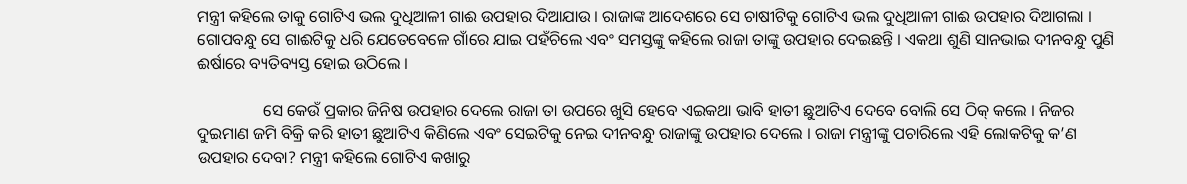ମନ୍ତ୍ରୀ କହିଲେ ତାକୁ ଗୋଟିଏ ଭଲ ଦୁଧିଆଳୀ ଗାଈ ଉପହାର ଦିଆଯାଉ । ରାଜାଙ୍କ ଆଦେଶରେ ସେ ଚାଷୀଟିକୁ ଗୋଟିଏ ଭଲ ଦୁଧିଆଳୀ ଗାଈ ଉପହାର ଦିଆଗଲା । ଗୋପବନ୍ଧୁ ସେ ଗାଈଟିକୁ ଧରି ଯେତେବେଳେ ଗାଁରେ ଯାଇ ପହଁଚିଲେ ଏବଂ ସମସ୍ତଙ୍କୁ କହିଲେ ରାଜା ତାଙ୍କୁ ଉପହାର ଦେଇଛନ୍ତି । ଏକଥା ଶୁଣି ସାନଭାଇ ଦୀନବନ୍ଧୁ ପୁଣି ଈର୍ଷାରେ ବ୍ୟତିବ୍ୟସ୍ତ ହୋଇ ଉଠିଲେ ।

                ସେ କେଉଁ ପ୍ରକାର ଜିନିଷ ଉପହାର ଦେଲେ ରାଜା ତା ଉପରେ ଖୁସି ହେବେ ଏଇକଥା ଭାବି ହାତୀ ଛୁଆଟିଏ ଦେବେ ବୋଲି ସେ ଠିକ୍ କଲେ । ନିଜର ଦୁଇମାଣ ଜମି ବିକ୍ରି କରି ହାତୀ ଛୁଆଟିଏ କିଣିଲେ ଏବଂ ସେଇଟିକୁ ନେଇ ଦୀନବନ୍ଧୁ ରାଜାଙ୍କୁ ଉପହାର ଦେଲେ । ରାଜା ମନ୍ତ୍ରୀଙ୍କୁ ପଚାରିଲେ ଏହି ଲୋକଟିକୁ କ’ଣ ଉପହାର ଦେବା? ମନ୍ତ୍ରୀ କହିଲେ ଗୋଟିଏ କଖାରୁ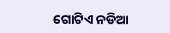ଗୋଟିଏ ନଡିଆ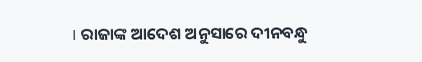। ରାଜାଙ୍କ ଆଦେଶ ଅନୁସାରେ ଦୀନବନ୍ଧୁ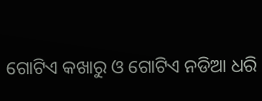ଗୋଟିଏ କଖାରୁ ଓ ଗୋଟିଏ ନଡିଆ ଧରି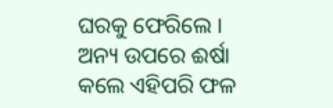ଘରକୁ ଫେରିଲେ । ଅନ୍ୟ ଉପରେ ଈର୍ଷା କଲେ ଏହିପରି ଫଳ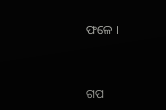ଫଳେ ।


ଗପ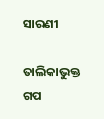ସାରଣୀ

ତାଲିକାଭୁକ୍ତ ଗପ